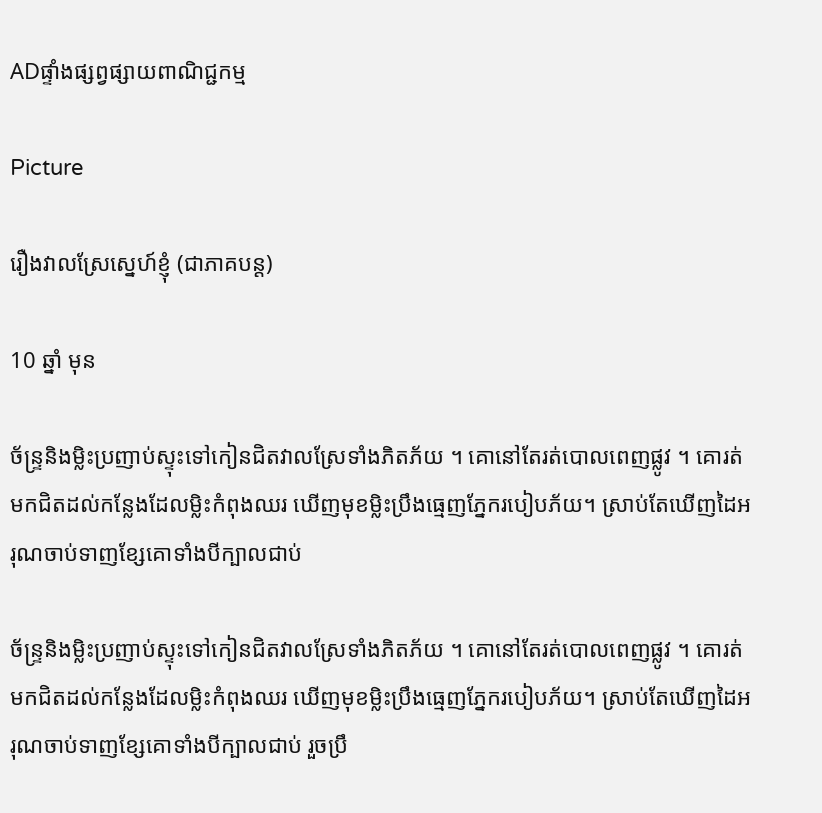ADផ្ទាំងផ្សព្វផ្សាយពាណិជ្ជកម្ម

Picture

រឿងវាលស្រែស្នេហ៍ខ្ញុំ (ជាភាគបន្ត)

10 ឆ្នាំ មុន

ច័ន្ទ្រនិងម្លិះប្រញាប់ស្ទុះទៅកៀនជិតវាលស្រែទាំងភិតភ័យ ។ គោនៅតែរត់បោលពេញផ្លូវ ។ គោរត់មកជិតដល់កន្លែងដែលម្លិះកំពុងឈរ ឃើញមុខម្លិះប្រឹងធ្មេញភ្នែករបៀបភ័យ។ ស្រាប់តែឃើញដៃអរុណចាប់ទាញខ្សែគោទាំងបីក្បាលជាប់

ច័ន្ទ្រនិងម្លិះប្រញាប់ស្ទុះទៅកៀនជិតវាលស្រែទាំងភិតភ័យ ។ គោនៅតែរត់បោលពេញផ្លូវ ។ គោរត់មកជិតដល់កន្លែងដែលម្លិះកំពុងឈរ ឃើញមុខម្លិះប្រឹងធ្មេញភ្នែករបៀបភ័យ។ ស្រាប់តែឃើញដៃអរុណចាប់ទាញខ្សែគោទាំងបីក្បាលជាប់ រួចប្រឹ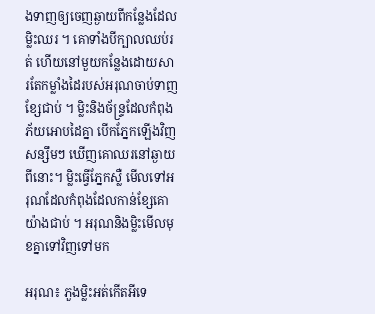ងទាញឲ្យចេញឆ្ងាយពីកន្លែងដែលម្លិះឈរ ។ គោទាំងបីក្បាលឈប់រត់ ហើយនៅមួយកន្លែងដោយសារតែកម្លាំងដៃរបស់អរុណចាប់ទាញខ្សែជាប់ ។ ម្លិះនិងច័ន្ទ្រដែលកំពុងភ័យអោបដៃគ្នា បើកភ្នែកឡើងវិញ  សន្សឹមៗ ឃើញគោឈរនៅឆ្ងាយពីនោះ។ ម្លិះធ្វើភ្នែកស្លឺ មើលទៅអរុណដែលកំពុងដែលកាន់ខ្សែគោយ៉ាងជាប់ ។ អរុណនិងម្លិះមើលមុខគ្នាទៅវិញទៅមក

អរុណ៖ ភួងម្លិះអត់កើតអីទេ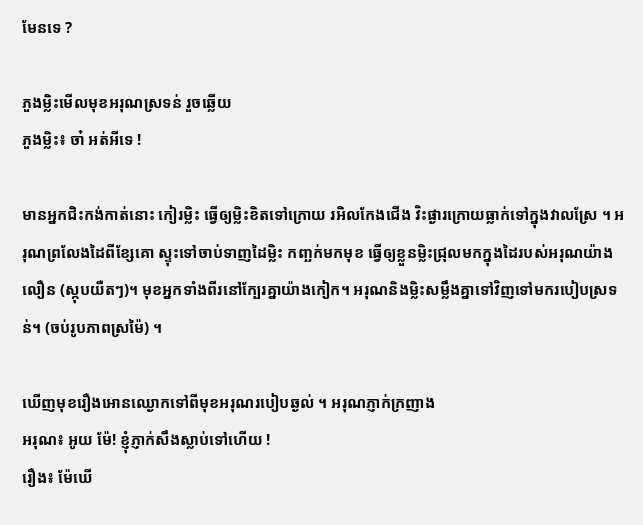មែនទេ ?

ភួងម្លិះមើលមុខអរុណស្រទន់ រួចឆ្លើយ
ភួងម្លិះ៖ ចា៎ អត់អីទេ !

មានអ្នកជិះកង់កាត់នោះ កៀរម្លិះ ធ្វើឲ្យម្លិះខិតទៅក្រោយ រអិលកែងជើង វិះផ្ងារក្រោយធ្លាក់ទៅក្នុងវាលស្រែ ។ អរុណព្រលែងដៃពីខ្សែគោ ស្ទុះទៅចាប់ទាញដៃម្លិះ កញ្ឆក់មកមុខ ធ្វើឲ្យខ្លួនម្លិះជ្រុលមកក្នុងដៃរបស់អរុណយ៉ាងលឿន (ស្កុបយឺតៗ)។ មុខអ្នកទាំងពីរនៅក្បែរគ្នាយ៉ាងកៀក។ អរុណនិងម្លិះសម្លឹងគ្នាទៅវិញទៅមករបៀបស្រទន់។ (ចប់រូបភាពស្រម៉ៃ) ។

ឃើញមុខរឿងអោនឈ្ងោកទៅពីមុខអរុណរបៀបឆ្ងល់ ។ អរុណភ្ញាក់ក្រញាង
អរុណ៖ អូយ ម៉ែ! ខ្ញុំភ្ញាក់សឹងស្លាប់ទៅហើយ !
រឿង៖ ម៉ែឃើ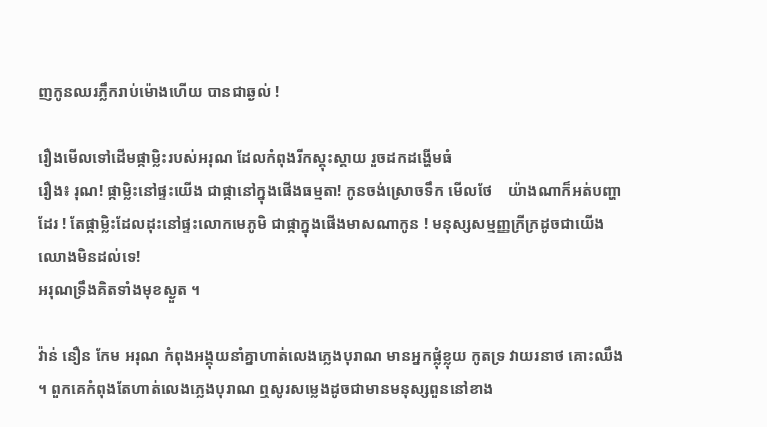ញកូនឈរភ្លឹករាប់ម៉ោងហើយ បានជាឆ្ងល់ !

រឿងមើលទៅដើមផ្កាម្លិះរបស់អរុណ ដែលកំពុងរីកស្គុះស្គាយ រួចដកដង្ហើមធំ
រឿង៖ រុណ! ផ្កាម្លិះនៅផ្ទះយើង ជាផ្កានៅក្នុងផើងធម្មតា! កូនចង់ស្រោចទឹក មើលថែ    យ៉ាងណាក៏អត់បញ្ហាដែរ ! តែផ្កាម្លិះដែលដុះនៅផ្ទះលោកមេភូមិ ជាផ្កាក្នុងផើងមាសណាកូន ! មនុស្សសម្មញ្ញក្រីក្រដូចជាយើង ឈោងមិនដល់ទេ!
អរុណទ្រឹងគិតទាំងមុខស្ងួត ។

វ៉ាន់ នឿន កែម អរុណ កំពុងអង្គុយនាំគ្នាហាត់លេងភ្លេងបុរាណ មានអ្នកផ្លុំខ្លុយ កូតទ្រ វាយរនាថ គោះឈឹង ។ ពួកគេកំពុងតែហាត់លេងភ្លេងបុរាណ ឮសូរសម្លេងដូចជាមានមនុស្សពួននៅខាង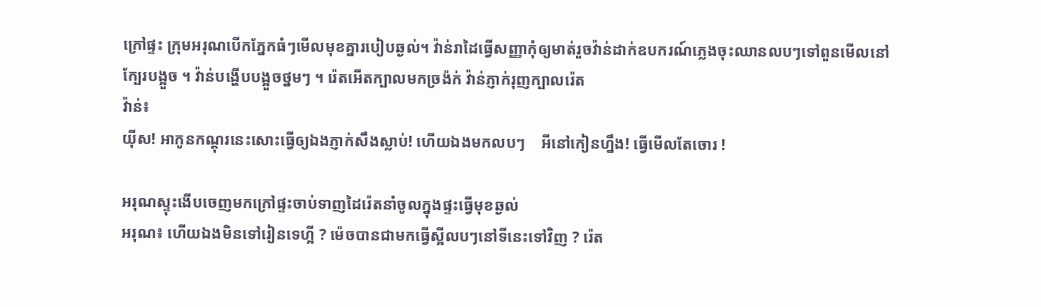ក្រៅផ្ទះ ក្រុមអរុណបើកភ្នែកធំៗមើលមុខគ្នារបៀបឆ្ងល់។ វ៉ាន់រាដៃធ្វើសញ្ញាកុំឲ្យមាត់រួចវ៉ាន់ដាក់ឧបករណ៍ភ្លេងចុះឈានលបៗទៅពួនមើលនៅក្បែរបង្អួច ។ វ៉ាន់បង្ហើបបង្អួចថ្នមៗ ។ រ៉េតអើតក្បាលមកច្រង៉ក់ វ៉ាន់ភ្ញាក់រុញក្បាលរ៉េត
វ៉ាន់៖
យ៉ីស! អាកូនកណ្តុរនេះសោះធ្វើឲ្យឯងភ្ញាក់សឹងស្លាប់! ហើយឯងមកលបៗ    អីនៅកៀនហ្នឹង! ធ្វើមើលតែចោរ !

អរុណស្ទុះងើបចេញមកក្រៅផ្ទះចាប់ទាញដៃរ៉េតនាំចូលក្នុងផ្ទះធ្វើមុខឆ្ងល់
អរុណ៖ ហើយឯងមិនទៅរៀនទេហ្អី ? ម៉េចបានជាមកធ្វើស្អីលបៗនៅទីនេះទៅវិញ ? រ៉េត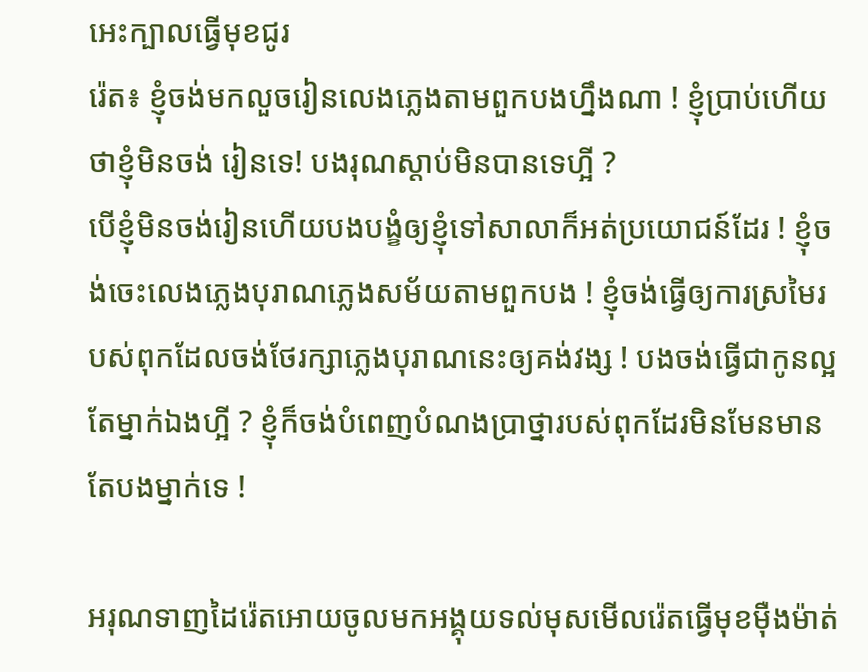អេះក្បាលធ្វើមុខជូរ
រ៉េត៖ ខ្ញុំចង់មកលួចរៀនលេងភ្លេងតាមពួកបងហ្នឹងណា ! ខ្ញុំប្រាប់ហើយថាខ្ញុំមិនចង់ រៀនទេ! បងរុណស្តាប់មិនបានទេហ្អី ?
បើខ្ញុំមិនចង់រៀនហើយបងបង្ខំឲ្យខ្ញុំទៅសាលាក៏អត់ប្រយោជន៍ដែរ ! ខ្ញុំចង់ចេះលេងភ្លេងបុរាណភ្លេងសម័យតាមពួកបង ! ខ្ញុំចង់ធ្វើឲ្យការស្រមៃរបស់ពុកដែលចង់ថែរក្សាភ្លេងបុរាណនេះឲ្យគង់វង្ស ! បងចង់ធ្វើជាកូនល្អតែម្នាក់ឯងហ្អី ? ខ្ញុំក៏ចង់បំពេញបំណងប្រាថ្នារបស់ពុកដែរមិនមែនមានតែបងម្នាក់ទេ !

អរុណទាញដៃរ៉េតអោយចូលមកអង្គុយទល់មុសមើលរ៉េតធ្វើមុខម៉ឺងម៉ាត់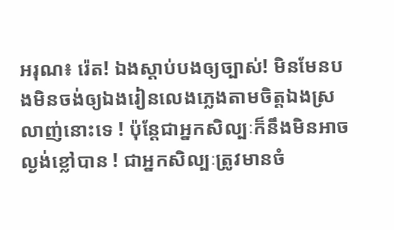អរុណ៖ រ៉េត! ឯងស្តាប់បងឲ្យច្បាស់! មិនមែនបងមិនចង់ឲ្យឯងរៀនលេងភ្លេងតាមចិត្តឯងស្រលាញ់នោះទេ ! ប៉ុន្តែជាអ្នកសិល្បៈក៏នឹងមិនអាចល្ងង់ខ្លៅបាន ! ជាអ្នកសិល្បៈត្រូវមានចំ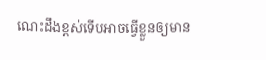ណេះដឹងខ្ពស់ទើបអាចធ្វើខ្លួនឲ្យមាន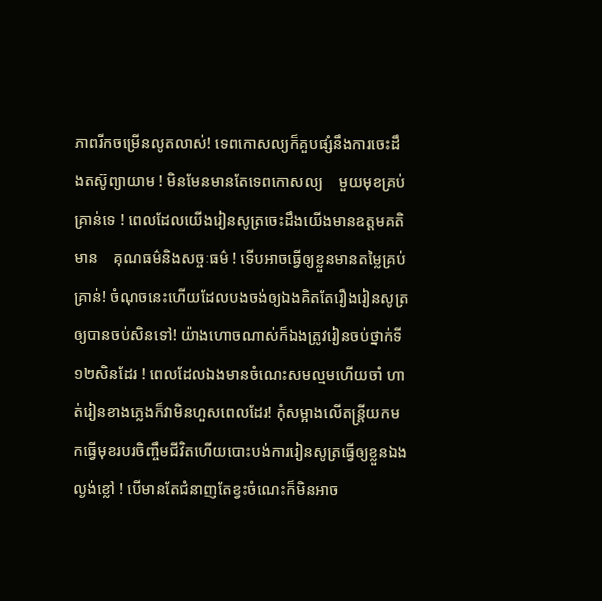ភាពរីកចម្រើនលូតលាស់! ទេពកោសល្យក៏គួបផ្សំនឹងការចេះដឹងតស៊ូព្យាយាម ! មិនមែនមានតែទេពកោសល្យ    មួយមុខគ្រប់គ្រាន់ទេ ! ពេលដែលយើងរៀនសូត្រចេះដឹងយើងមានឧត្តមគតិ មាន    គុណធម៌និងសច្ចៈធម៌ ! ទើបអាចធ្វើឲ្យខ្លួនមានតម្លៃគ្រប់គ្រាន់! ចំណុចនេះហើយដែលបងចង់ឲ្យឯងគិតតែរឿងរៀនសូត្រឲ្យបានចប់សិនទៅ! យ៉ាងហោចណាស់ក៏ឯងត្រូវរៀនចប់ថ្នាក់ទី១២សិនដែរ ! ពេលដែលឯងមានចំណេះសមល្មមហើយចាំ ហាត់រៀនខាងភ្លេងក៏វាមិនហួសពេលដែរ! កុំសម្អាងលើតន្ត្រីយកមកធ្វើមុខរបរចិញ្ចឹមជីវិតហើយបោះបង់ការរៀនសូត្រធ្វើឲ្យខ្លួនឯងល្ងង់ខ្លៅ ! បើមានតែជំនាញតែខ្វះចំណេះក៏មិនអាច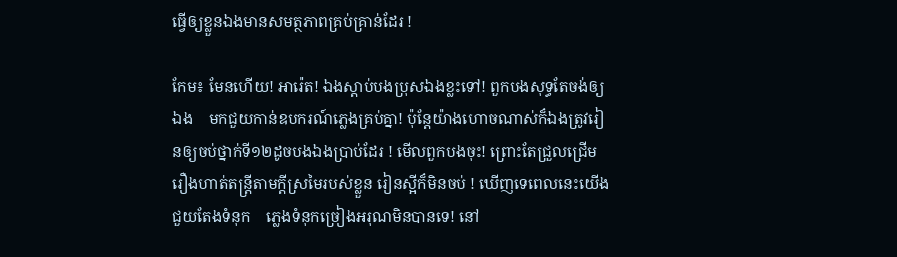ធ្វើឲ្យខ្លួនឯងមានសមត្ថភាពគ្រប់គ្រាន់ដែរ !

កែម៖ មែនហើយ! អារ៉េត! ឯងស្តាប់បងប្រុសឯងខ្លះទៅ! ពួកបងសុទ្ធតែចង់ឲ្យឯង    មកជួយកាន់ឧបករណ៍ភ្លេងគ្រប់គ្នា! ប៉ុន្តែយ៉ាងហោចណាស់ក៏ឯងត្រូវរៀនឲ្យចប់ថ្នាក់ទី១២ដូចបងឯងប្រាប់ដែរ ! មើលពួកបងចុះ! ព្រោះតែជ្រួលជ្រើមរឿងហាត់តន្ត្រីតាមក្តីស្រមៃរបស់ខ្លួន រៀនស្អីក៏មិនចប់ ! ឃើញទេពេលនេះយើងជួយតែងទំនុក    ភ្លេងទំនុកច្រៀងអរុណមិនបានទេ! នៅ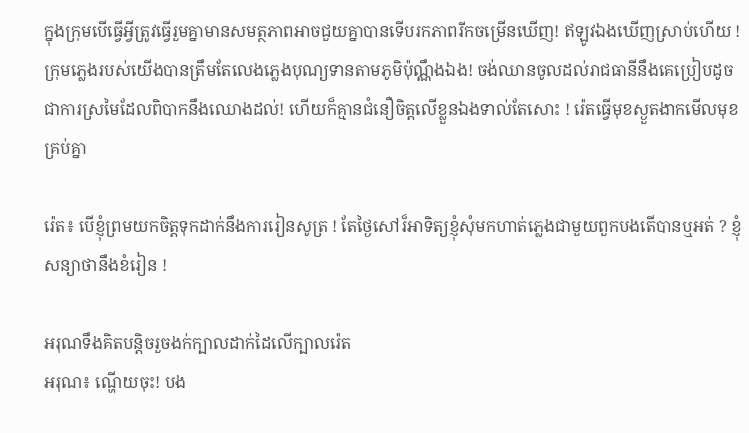ក្នុងក្រុមបើធ្វើអ្វីត្រូវធ្វើរួមគ្នាមានសមត្ថភាពអាចជួយគ្នាបានទើបរកភាពរីកចម្រើនឃើញ! ឥឡូវឯងឃើញស្រាប់ហើយ ! ក្រុមភ្លេងរបស់យើងបានត្រឹមតែលេងភ្លេងបុណ្យទានតាមភូមិប៉ុណ្ណឹងឯង! ចង់ឈានចូលដល់រាជធានីនឹងគេប្រៀបដូចជាការស្រមៃដែលពិបាកនឹងឈោងដល់! ហើយក៏គ្មានជំនឿចិត្តលើខ្លួនឯងទាល់តែសោះ ! រ៉េតធ្វើមុខស្ងួតងាកមើលមុខគ្រប់គ្នា

រ៉េត៖ បើខ្ញុំព្រមយកចិត្តទុកដាក់នឹងការរៀនសូត្រ ! តែថ្ងៃសៅរ៏អាទិត្យខ្ញុំសុំមកហាត់ភ្លេងជាមួយពួកបងតើបានឬអត់ ? ខ្ញុំសន្យាថានឹងខំរៀន !

អរុណទឹងគិតបន្តិចរួចងក់ក្បាលដាក់ដៃលើក្បាលរ៉េត
អរុណ៖ ណ្ហើយចុះ! បង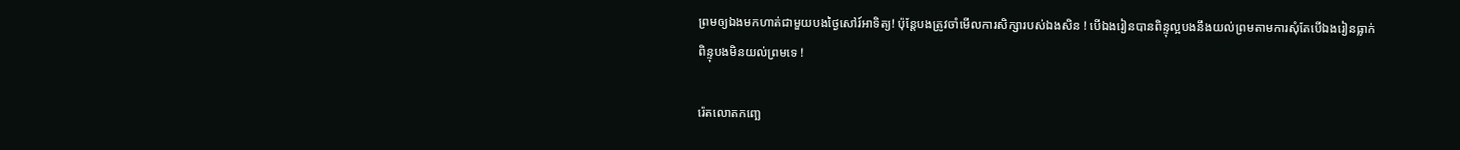ព្រមឲ្យឯងមកហាត់ជាមួយបងថ្ងៃសៅរ៍អាទិត្យ! ប៉ុន្តែបងត្រូវចាំមើលការសិក្សារបស់ឯងសិន ! បើឯងរៀនបានពិន្ទុល្អបងនឹងយល់ព្រមតាមការសុំតែបើឯងរៀនធ្លាក់ពិន្ទុបងមិនយល់ព្រមទេ !

រ៉េតលោតកញ្ឆេ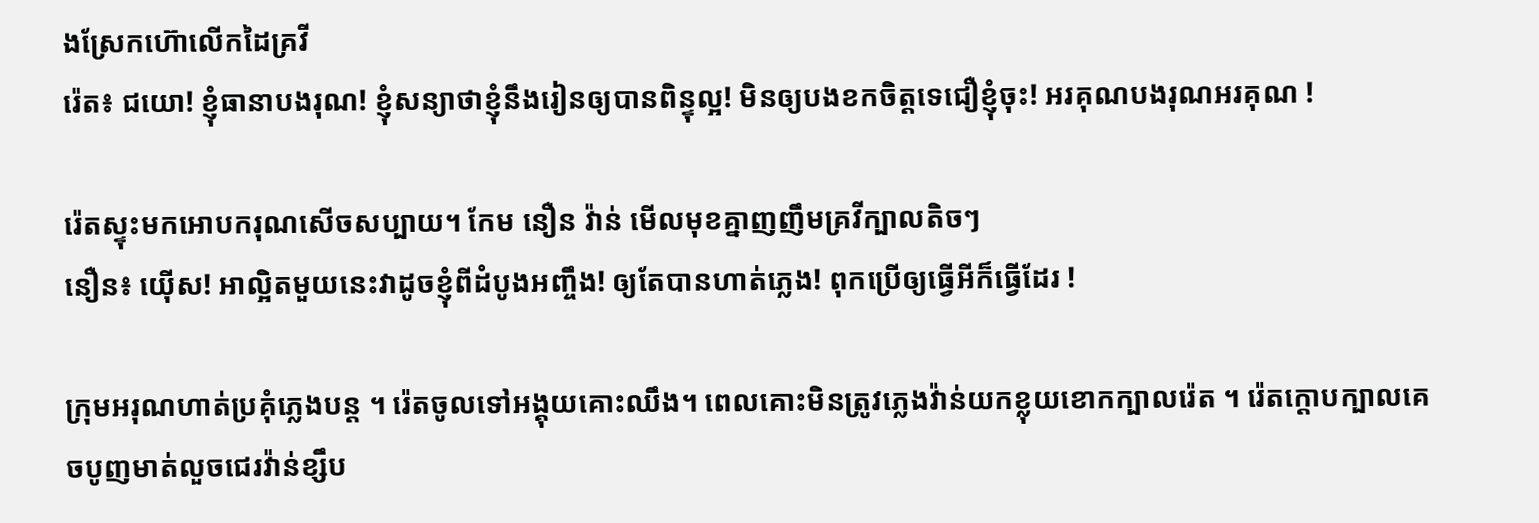ងស្រែកហ៊ោលើកដៃគ្រវី
រ៉េត៖ ជយោ! ខ្ញុំធានាបងរុណ! ខ្ញុំសន្យាថាខ្ញុំនឹងរៀនឲ្យបានពិន្ទុល្អ! មិនឲ្យបងខកចិត្តទេជឿខ្ញុំចុះ! អរគុណបងរុណអរគុណ !

រ៉េតស្ទុះមកអោបករុណសើចសប្បាយ។ កែម នឿន វ៉ាន់ មើលមុខគ្នាញញឹមគ្រវីក្បាលតិចៗ
នឿន៖ យ៉ើស! អាល្អិតមួយនេះវាដូចខ្ញុំពីដំបូងអញ្ចឹង! ឲ្យតែបានហាត់ភ្លេង! ពុកប្រើឲ្យធ្វើអីក៏ធ្វើដែរ !

ក្រុមអរុណហាត់ប្រគុំភ្លេងបន្ត ។ រ៉េតចូលទៅអង្គុយគោះឈឹង។ ពេលគោះមិនត្រូវភ្លេងវ៉ាន់យកខ្លុយខោកក្បាលរ៉េត ។ រ៉េតក្តោបក្បាលគេចបូញមាត់លួចជេរវ៉ាន់ខ្សឹប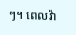ៗ។ ពេលវ៉ា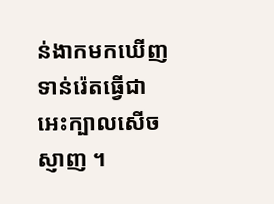ន់ងាកមកឃើញទាន់រ៉េតធ្វើជាអេះក្បាលសើចស្ញាញ ។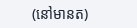(នៅមានត)